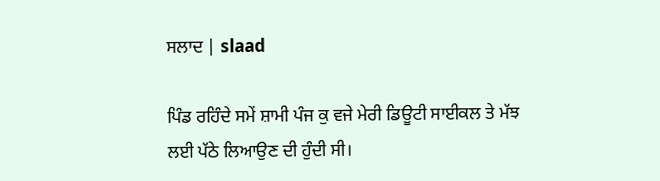ਸਲਾਦ | slaad

ਪਿੰਡ ਰਹਿੰਦੇ ਸਮੇਂ ਸ਼ਾਮੀ ਪੰਜ ਕੁ ਵਜੇ ਮੇਰੀ ਡਿਊਟੀ ਸਾਈਕਲ ਤੇ ਮੱਝ ਲਈ ਪੱਠੇ ਲਿਆਉਣ ਦੀ ਹੁੰਦੀ ਸੀ।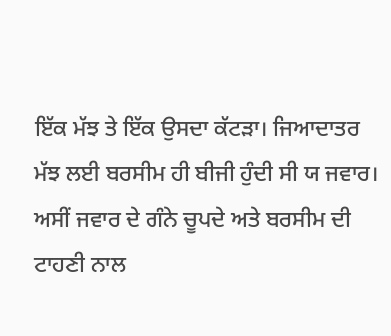ਇੱਕ ਮੱਝ ਤੇ ਇੱਕ ਉਸਦਾ ਕੱਟੜਾ। ਜਿਆਦਾਤਰ ਮੱਝ ਲਈ ਬਰਸੀਮ ਹੀ ਬੀਜੀ ਹੁੰਦੀ ਸੀ ਯ ਜਵਾਰ। ਅਸੀਂ ਜਵਾਰ ਦੇ ਗੰਨੇ ਚੂਪਦੇ ਅਤੇ ਬਰਸੀਮ ਦੀ ਟਾਹਣੀ ਨਾਲ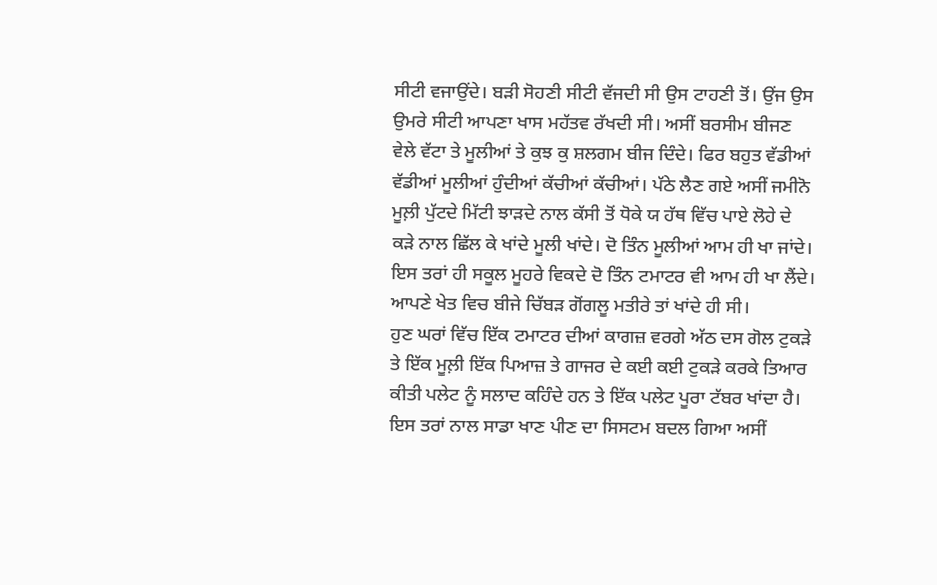ਸੀਟੀ ਵਜਾਉਂਦੇ। ਬੜੀ ਸੋਹਣੀ ਸੀਟੀ ਵੱਜਦੀ ਸੀ ਉਸ ਟਾਹਣੀ ਤੋਂ। ਉਂਜ ਉਸ ਉਮਰੇ ਸੀਟੀ ਆਪਣਾ ਖਾਸ ਮਹੱਤਵ ਰੱਖਦੀ ਸੀ। ਅਸੀਂ ਬਰਸੀਮ ਬੀਜਣ ਵੇਲੇ ਵੱਟਾ ਤੇ ਮੂਲੀਆਂ ਤੇ ਕੁਝ ਕੁ ਸ਼ਲਗਮ ਬੀਜ ਦਿੰਦੇ। ਫਿਰ ਬਹੁਤ ਵੱਡੀਆਂ ਵੱਡੀਆਂ ਮੂਲੀਆਂ ਹੁੰਦੀਆਂ ਕੱਚੀਆਂ ਕੱਚੀਆਂ। ਪੱਠੇ ਲੈਣ ਗਏ ਅਸੀਂ ਜਮੀਨੋ ਮੂਲ਼ੀ ਪੁੱਟਦੇ ਮਿੱਟੀ ਝਾੜਦੇ ਨਾਲ ਕੱਸੀ ਤੋਂ ਧੋਕੇ ਯ ਹੱਥ ਵਿੱਚ ਪਾਏ ਲੋਹੇ ਦੇ ਕੜੇ ਨਾਲ ਛਿੱਲ ਕੇ ਖਾਂਦੇ ਮੂਲੀ ਖਾਂਦੇ। ਦੋ ਤਿੰਨ ਮੂਲੀਆਂ ਆਮ ਹੀ ਖਾ ਜਾਂਦੇ। ਇਸ ਤਰਾਂ ਹੀ ਸਕੂਲ ਮੂਹਰੇ ਵਿਕਦੇ ਦੋ ਤਿੰਨ ਟਮਾਟਰ ਵੀ ਆਮ ਹੀ ਖਾ ਲੈਂਦੇ। ਆਪਣੇ ਖੇਤ ਵਿਚ ਬੀਜੇ ਚਿੱਬੜ ਗੋਂਗਲੂ ਮਤੀਰੇ ਤਾਂ ਖਾਂਦੇ ਹੀ ਸੀ।
ਹੁਣ ਘਰਾਂ ਵਿੱਚ ਇੱਕ ਟਮਾਟਰ ਦੀਆਂ ਕਾਗਜ਼ ਵਰਗੇ ਅੱਠ ਦਸ ਗੋਲ ਟੁਕੜੇ ਤੇ ਇੱਕ ਮੂਲ਼ੀ ਇੱਕ ਪਿਆਜ਼ ਤੇ ਗਾਜਰ ਦੇ ਕਈ ਕਈ ਟੁਕੜੇ ਕਰਕੇ ਤਿਆਰ ਕੀਤੀ ਪਲੇਟ ਨੂੰ ਸਲਾਦ ਕਹਿੰਦੇ ਹਨ ਤੇ ਇੱਕ ਪਲੇਟ ਪੂਰਾ ਟੱਬਰ ਖਾਂਦਾ ਹੈ। ਇਸ ਤਰਾਂ ਨਾਲ ਸਾਡਾ ਖਾਣ ਪੀਣ ਦਾ ਸਿਸਟਮ ਬਦਲ ਗਿਆ ਅਸੀਂ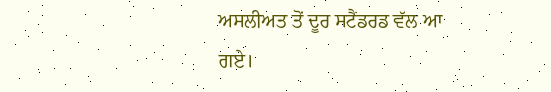ਅਸਲੀਅਤ ਤੋਂ ਦੂਰ ਸਟੈਂਡਰਡ ਵੱਲ ਆ ਗਏ।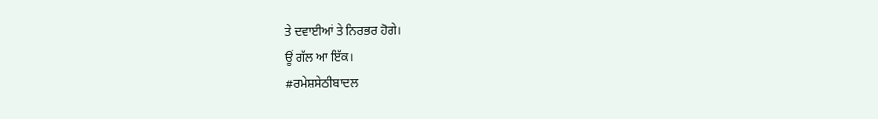ਤੇ ਦਵਾਈਆਂ ਤੇ ਨਿਰਭਰ ਹੋਗੇ।
ਊਂ ਗੱਲ ਆ ਇੱਕ।
#ਰਮੇਸ਼ਸੇਠੀਬਾਦਲ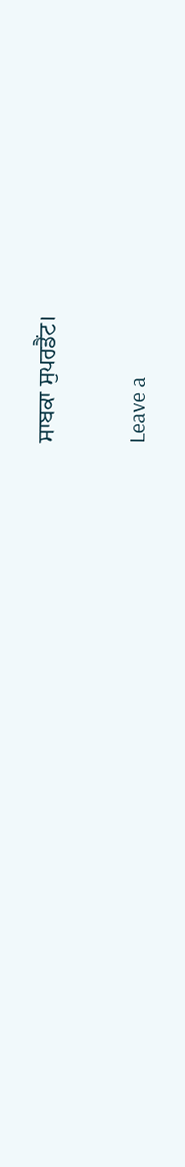ਸਾਬਕਾ ਸੁਪਰਡੈਂਟ।

Leave a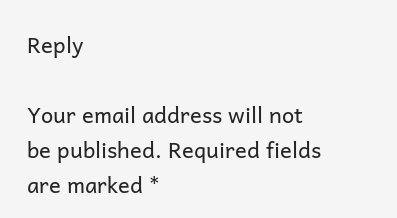Reply

Your email address will not be published. Required fields are marked *